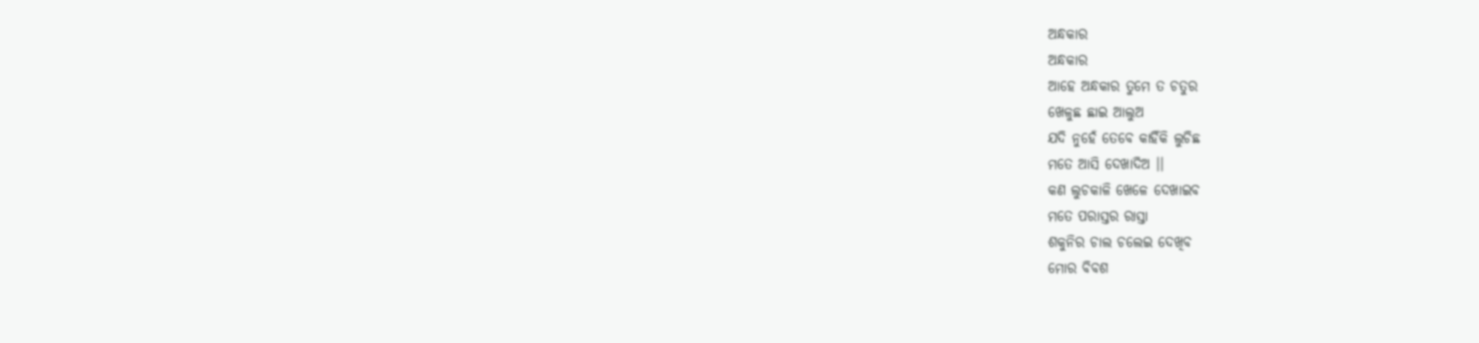ଅନ୍ଧକାର
ଅନ୍ଧକାର
ଆହେ ଅନ୍ଧକାର ତୁମେ ତ ଚତୁର
ଖେଳୁଛ ଛାଇ ଆଲୁଅ
ଯଦି ନୁହେଁ ତେବେ କାହିଁକି ଲୁଚିଛ
ମତେ ଆସି ଦେଖାଦିଅ ।।
କଣ ଲୁଚକାଳି ଖେଳେ ଦେଖାଇବ
ମତେ ପରାସ୍ତର ରାସ୍ତା
ଶକୁନିର ଚାଲ ଚଲେଇ ଦେଖିବ
ମୋର ବିବଶ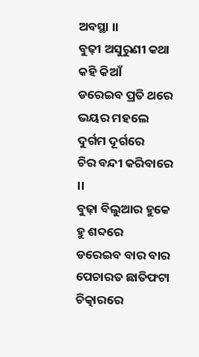ଅବସ୍ଥା ।।
ବୁଢ଼ୀ ଅସୁରୁଣୀ କଥା କହି କିଆଁ
ଡରେଇବ ପ୍ରତି ଥରେ
ଭୟର ମହଲେ ଦୁର୍ଗମ ଦୂର୍ଗରେ
ଚିର ବନ୍ଦୀ କରିବାରେ ।।
ବୁଢ଼ା ବିଲୁଆର ହୁକେ ହୁ ଶବ୍ଦରେ
ଡରେଇବ ବାର ବାର
ପେଚାରତ ଛାତିଫଟା ଚିତ୍କାରରେ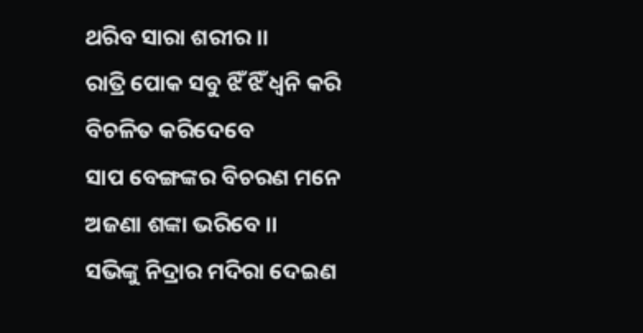ଥରିବ ସାରା ଶରୀର ।।
ରାତ୍ରି ପୋକ ସବୁ ଝିଁ ଝିଁ ଧ୍ୱନି କରି
ବିଚଳିତ କରିଦେବେ
ସାପ ବେଙ୍ଗଙ୍କର ବିଚରଣ ମନେ
ଅଜଣା ଶଙ୍କା ଭରିବେ ।।
ସଭିଙ୍କୁ ନିଦ୍ରାର ମଦିରା ଦେଇଣ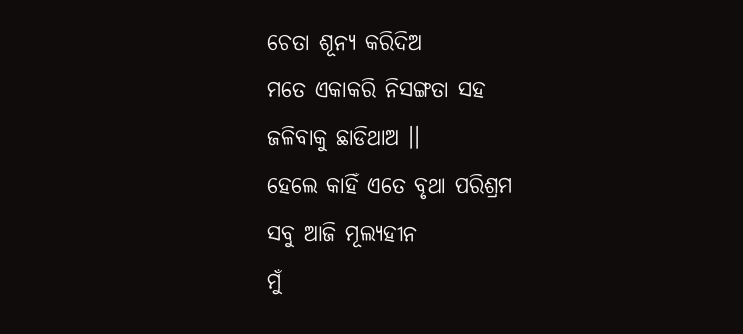ଚେତା ଶୂନ୍ୟ କରିଦିଅ
ମତେ ଏକାକରି ନିସଙ୍ଗତା ସହ
ଜଳିବାକୁ ଛାଡିଥାଅ ।।
ହେଲେ କାହିଁ ଏତେ ବୃଥା ପରିଶ୍ରମ
ସବୁ ଆଜି ମୂଲ୍ୟହୀନ
ମୁଁ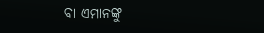ବା ଏମାନଙ୍କୁ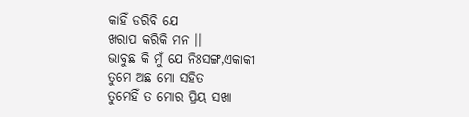କାହିଁ ଡରିବି ଯେ
ଖରାପ କରିକି ମନ ।।
ଭାବୁଛ କି ମୁଁ ଯେ ନିଃସଙ୍ଗ,ଏକାକୀ
ତୁମେ ଅଛ ମୋ ସହିତ
ତୁମେହିଁ ତ ମୋର ପ୍ରିୟ ସଖା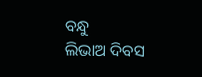ବନ୍ଧୁ
ଲିଭାଅ ଦିବସ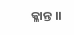କ୍ଳାନ୍ତ ।।